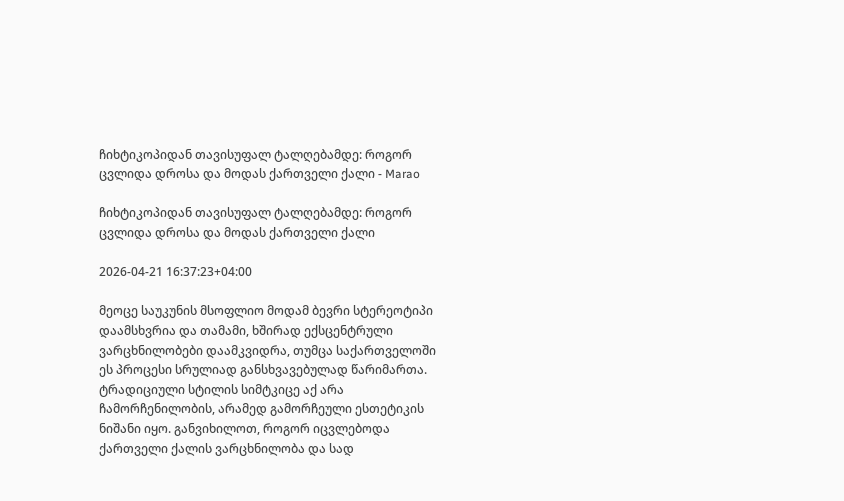ჩიხტიკოპიდან თავისუფალ ტალღებამდე: როგორ ცვლიდა დროსა და მოდას ქართველი ქალი - Marao

ჩიხტიკოპიდან თავისუფალ ტალღებამდე: როგორ ცვლიდა დროსა და მოდას ქართველი ქალი

2026-04-21 16:37:23+04:00

მეოცე საუკუნის მსოფლიო მოდამ ბევრი სტერეოტიპი დაამსხვრია და თამამი, ხშირად ექსცენტრული ვარცხნილობები დაამკვიდრა, თუმცა საქართველოში ეს პროცესი სრულიად განსხვავებულად წარიმართა. ტრადიციული სტილის სიმტკიცე აქ არა ჩამორჩენილობის, არამედ გამორჩეული ესთეტიკის ნიშანი იყო. განვიხილოთ, როგორ იცვლებოდა ქართველი ქალის ვარცხნილობა და სად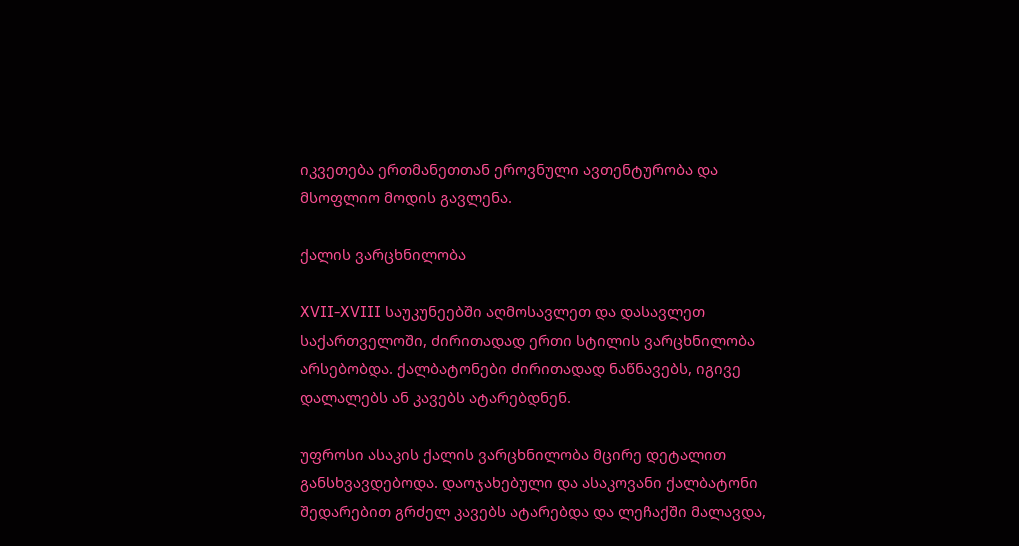იკვეთება ერთმანეთთან ეროვნული ავთენტურობა და მსოფლიო მოდის გავლენა.

ქალის ვარცხნილობა

XVII-XVIII საუკუნეებში აღმოსავლეთ და დასავლეთ საქართველოში, ძირითადად ერთი სტილის ვარცხნილობა არსებობდა. ქალბატონები ძირითადად ნაწნავებს, იგივე დალალებს ან კავებს ატარებდნენ.

უფროსი ასაკის ქალის ვარცხნილობა მცირე დეტალით განსხვავდებოდა. დაოჯახებული და ასაკოვანი ქალბატონი შედარებით გრძელ კავებს ატარებდა და ლეჩაქში მალავდა,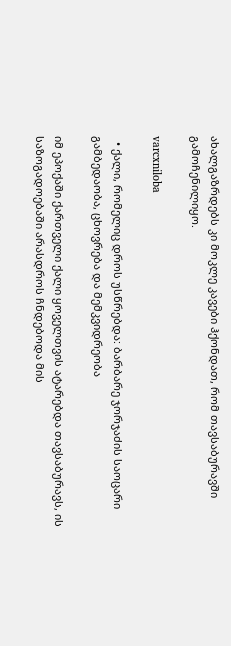ახალგაზრდებს კი მოკლე კავები ჰქონდათ, რომ თავსაბურავში გამოჩენილიყო.

varcxniloba

  • ქალი, რომელიც დროს უსწრებდა: ბარბარე ჯორჯაძის საოცარი გამბედაობა, ცხოვრება და მემკვიდრეობა

იმ ეპოქაში ქართველი ქალი ყოველთვის ატარებდა თავსაბურავს, ის საზოგადოებაში არასდროს ჩნდებოდა მის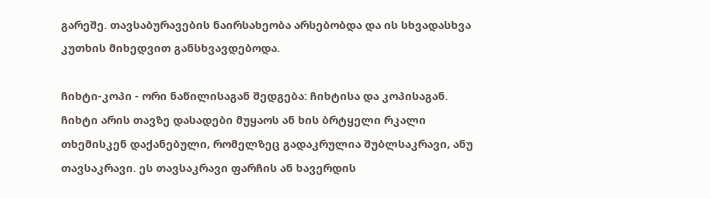გარეშე. თავსაბურავების ნაირსახეობა არსებობდა და ის სხვადასხვა კუთხის მიხედვით განსხვავდებოდა.

ჩიხტი-კოპი - ორი ნაწილისაგან შედგება: ჩიხტისა და კოპისაგან. ჩიხტი არის თავზე დასადები მუყაოს ან ხის ბრტყელი რკალი თხემისკენ დაქანებული, რომელზეც გადაკრულია შუბლსაკრავი, ანუ თავსაკრავი. ეს თავსაკრავი ფარჩის ან ხავერდის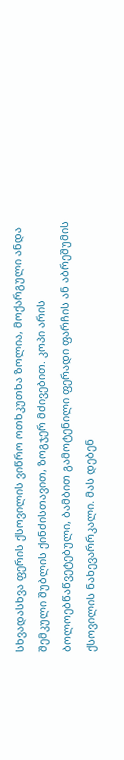სხვადასხვა ფერის ქსოვილის ვიწრო ოთხკუთხა ზოლია, მოქარგული ანდა შემკული შუბლის ქინძისთავით, ზოგჯერ მძივებით. კოპი არის ბოლოებწაწვეტებული, ბამბით გამოტენილი ფერადი ფარჩის ან აბრეშუმის ქსოვილის ნახევარრკალი. მას დებენ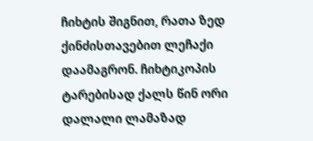ჩიხტის შიგნით, რათა ზედ ქინძისთავებით ლეჩაქი დაამაგრონ. ჩიხტიკოპის ტარებისად ქალს წინ ორი დალალი ლამაზად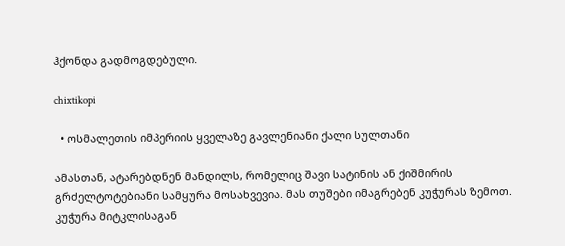ჰქონდა გადმოგდებული.

chixtikopi

  • ოსმალეთის იმპერიის ყველაზე გავლენიანი ქალი სულთანი

ამასთან, ატარებდნენ მანდილს, რომელიც შავი სატინის ან ქიშმირის გრძელტოტებიანი სამყურა მოსახვევია. მას თუშები იმაგრებენ კუჭურას ზემოთ. კუჭურა მიტკლისაგან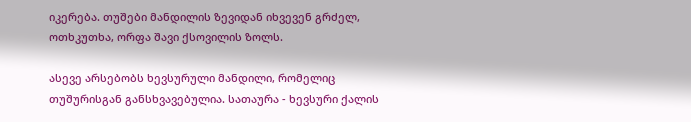იკერება. თუშები მანდილის ზევიდან იხვევენ გრძელ, ოთხკუთხა, ორფა შავი ქსოვილის ზოლს.

ასევე არსებობს ხევსურული მანდილი, რომელიც თუშურისგან განსხვავებულია. სათაურა - ხევსური ქალის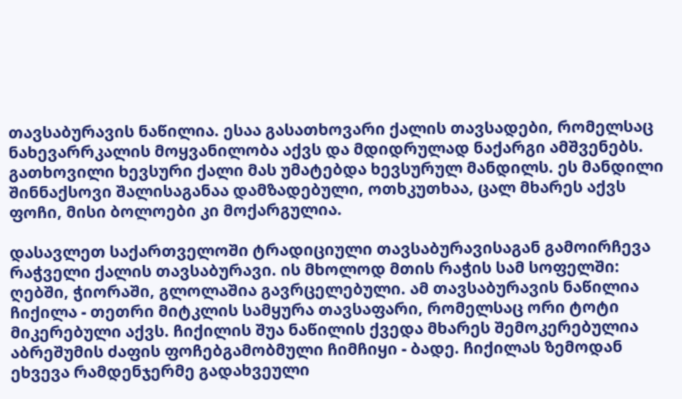თავსაბურავის ნაწილია. ესაა გასათხოვარი ქალის თავსადები, რომელსაც  ნახევარრკალის მოყვანილობა აქვს და მდიდრულად ნაქარგი ამშვენებს. გათხოვილი ხევსური ქალი მას უმატებდა ხევსურულ მანდილს. ეს მანდილი შინნაქსოვი შალისაგანაა დამზადებული, ოთხკუთხაა, ცალ მხარეს აქვს ფოჩი, მისი ბოლოები კი მოქარგულია.

დასავლეთ საქართველოში ტრადიციული თავსაბურავისაგან გამოირჩევა რაჭველი ქალის თავსაბურავი. ის მხოლოდ მთის რაჭის სამ სოფელში: ღებში, ჭიორაში, გლოლაშია გავრცელებული. ამ თავსაბურავის ნაწილია ჩიქილა - თეთრი მიტკლის სამყურა თავსაფარი, რომელსაც ორი ტოტი მიკერებული აქვს. ჩიქილის შუა ნაწილის ქვედა მხარეს შემოკერებულია აბრეშუმის ძაფის ფოჩებგამობმული ჩიმჩიყი - ბადე. ჩიქილას ზემოდან ეხვევა რამდენჯერმე გადახვეული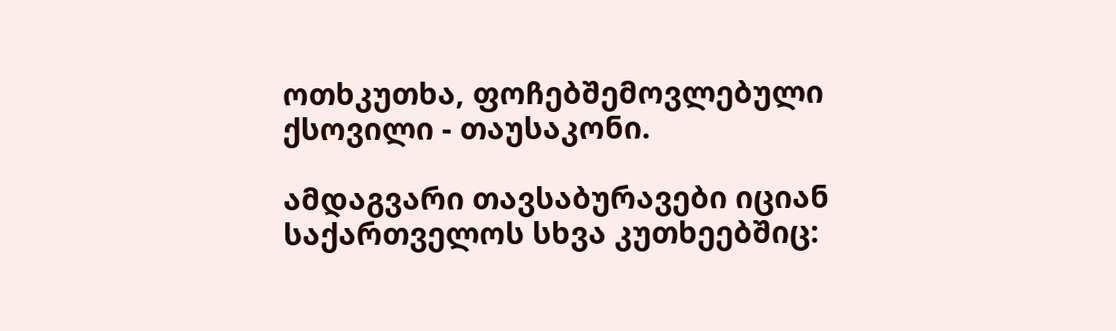ოთხკუთხა, ფოჩებშემოვლებული ქსოვილი - თაუსაკონი.

ამდაგვარი თავსაბურავები იციან საქართველოს სხვა კუთხეებშიც: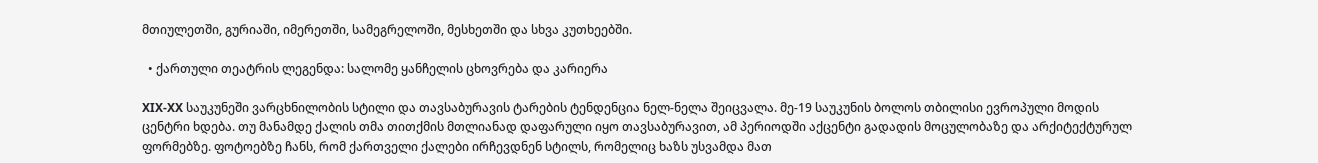მთიულეთში, გურიაში, იმერეთში, სამეგრელოში, მესხეთში და სხვა კუთხეებში.

  • ქართული თეატრის ლეგენდა: სალომე ყანჩელის ცხოვრება და კარიერა

XIX-XX საუკუნეში ვარცხნილობის სტილი და თავსაბურავის ტარების ტენდენცია ნელ-ნელა შეიცვალა. მე-19 საუკუნის ბოლოს თბილისი ევროპული მოდის ცენტრი ხდება. თუ მანამდე ქალის თმა თითქმის მთლიანად დაფარული იყო თავსაბურავით, ამ პერიოდში აქცენტი გადადის მოცულობაზე და არქიტექტურულ ფორმებზე. ფოტოებზე ჩანს, რომ ქართველი ქალები ირჩევდნენ სტილს, რომელიც ხაზს უსვამდა მათ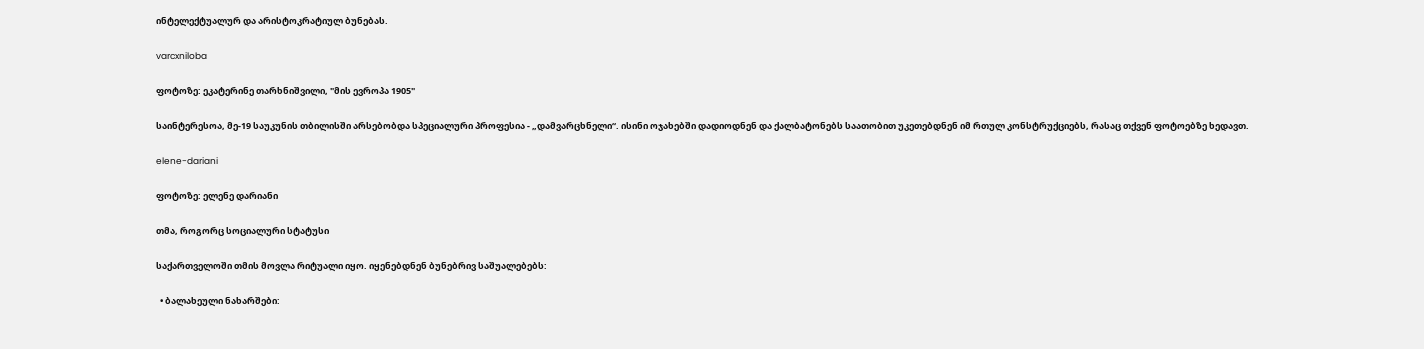ინტელექტუალურ და არისტოკრატიულ ბუნებას.

varcxniloba

ფოტოზე: ეკატერინე თარხნიშვილი, "მის ევროპა 1905"

საინტერესოა, მე-19 საუკუნის თბილისში არსებობდა სპეციალური პროფესია - „დამვარცხნელი“. ისინი ოჯახებში დადიოდნენ და ქალბატონებს საათობით უკეთებდნენ იმ რთულ კონსტრუქციებს, რასაც თქვენ ფოტოებზე ხედავთ.

elene-dariani

ფოტოზე: ელენე დარიანი

თმა, როგორც სოციალური სტატუსი

საქართველოში თმის მოვლა რიტუალი იყო. იყენებდნენ ბუნებრივ საშუალებებს:

  • ბალახეული ნახარშები: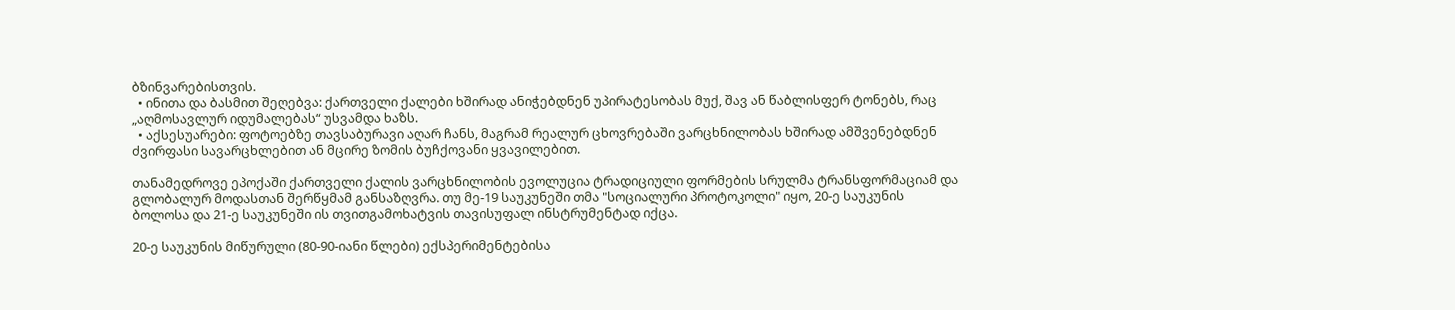ბზინვარებისთვის.
  • ინითა და ბასმით შეღებვა: ქართველი ქალები ხშირად ანიჭებდნენ უპირატესობას მუქ, შავ ან წაბლისფერ ტონებს, რაც „აღმოსავლურ იდუმალებას“ უსვამდა ხაზს.
  • აქსესუარები: ფოტოებზე თავსაბურავი აღარ ჩანს, მაგრამ რეალურ ცხოვრებაში ვარცხნილობას ხშირად ამშვენებდნენ ძვირფასი სავარცხლებით ან მცირე ზომის ბუჩქოვანი ყვავილებით.

თანამედროვე ეპოქაში ქართველი ქალის ვარცხნილობის ევოლუცია ტრადიციული ფორმების სრულმა ტრანსფორმაციამ და გლობალურ მოდასთან შერწყმამ განსაზღვრა. თუ მე-19 საუკუნეში თმა "სოციალური პროტოკოლი" იყო, 20-ე საუკუნის ბოლოსა და 21-ე საუკუნეში ის თვითგამოხატვის თავისუფალ ინსტრუმენტად იქცა.

20-ე საუკუნის მიწურული (80-90-იანი წლები) ექსპერიმენტებისა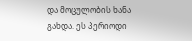და მოცულობის ხანა გახდა. ეს პერიოდი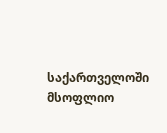საქართველოში მსოფლიო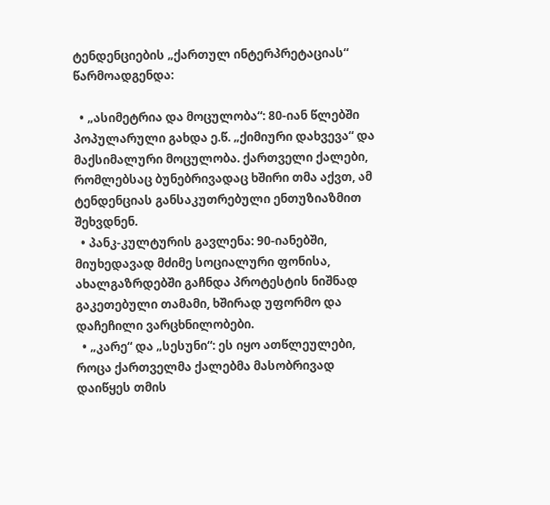ტენდენციების „ქართულ ინტერპრეტაციას“ წარმოადგენდა:

  • „ასიმეტრია და მოცულობა“: 80-იან წლებში პოპულარული გახდა ე.წ. „ქიმიური დახვევა“ და მაქსიმალური მოცულობა. ქართველი ქალები, რომლებსაც ბუნებრივადაც ხშირი თმა აქვთ, ამ ტენდენციას განსაკუთრებული ენთუზიაზმით შეხვდნენ.
  • პანკ-კულტურის გავლენა: 90-იანებში, მიუხედავად მძიმე სოციალური ფონისა, ახალგაზრდებში გაჩნდა პროტესტის ნიშნად გაკეთებული თამამი, ხშირად უფორმო და დაჩეჩილი ვარცხნილობები.
  • „კარე“ და „სესუნი“: ეს იყო ათწლეულები, როცა ქართველმა ქალებმა მასობრივად დაიწყეს თმის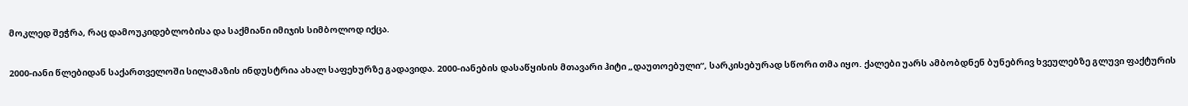მოკლედ შეჭრა, რაც დამოუკიდებლობისა და საქმიანი იმიჯის სიმბოლოდ იქცა.

2000-იანი წლებიდან საქართველოში სილამაზის ინდუსტრია ახალ საფეხურზე გადავიდა. 2000-იანების დასაწყისის მთავარი ჰიტი „დაუთოებული“, სარკისებურად სწორი თმა იყო. ქალები უარს ამბობდნენ ბუნებრივ ხვეულებზე გლუვი ფაქტურის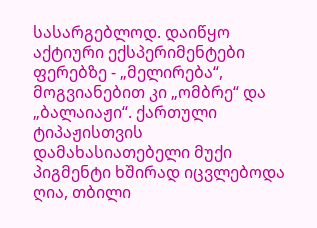სასარგებლოდ. დაიწყო აქტიური ექსპერიმენტები ფერებზე - „მელირება“, მოგვიანებით კი „ომბრე“ და „ბალაიაჟი“. ქართული ტიპაჟისთვის დამახასიათებელი მუქი პიგმენტი ხშირად იცვლებოდა ღია, თბილი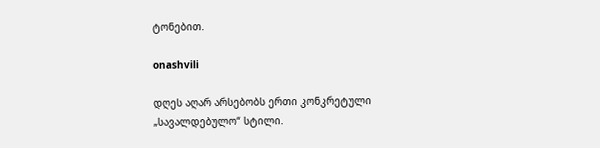ტონებით.

onashvili

დღეს აღარ არსებობს ერთი კონკრეტული „სავალდებულო“ სტილი.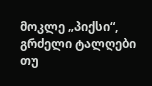მოკლე „პიქსი“, გრძელი ტალღები თუ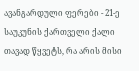ავანგარდული ფერები - 21-ე საუკუნის ქართველი ქალი თავად წყვეტს, რა არის მისი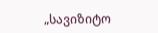„სავიზიტო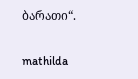ბარათი“.

mathilda